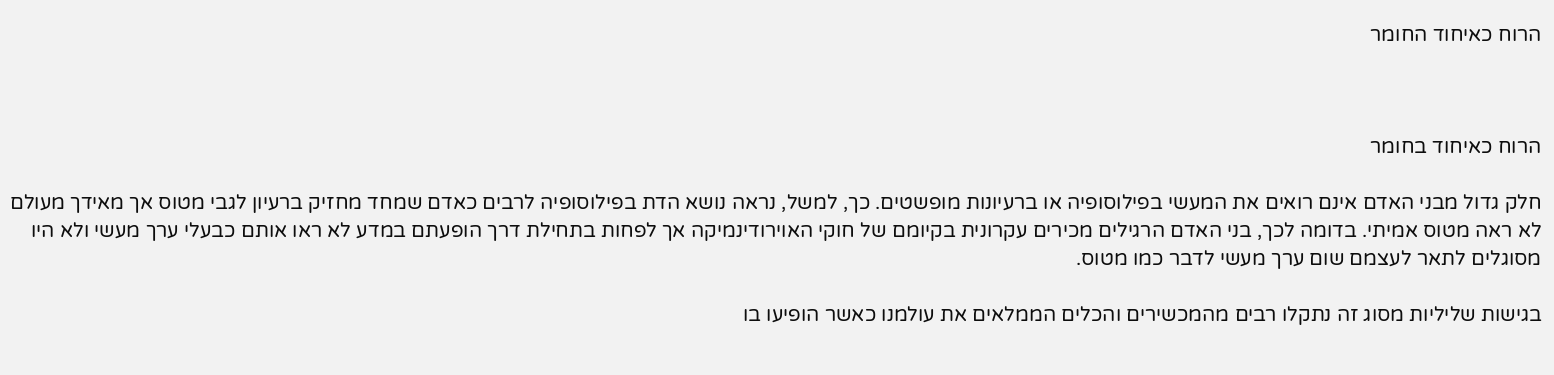הרוח כאיחוד החומר



הרוח כאיחוד בחומר

חלק גדול מבני האדם אינם רואים את המעשי בפילוסופיה או ברעיונות מופשטים. כך, למשל, נראה נושא הדת בפילוסופיה לרבים כאדם שמחד מחזיק ברעיון לגבי מטוס אך מאידך מעולם לא ראה מטוס אמיתי. בדומה לכך, בני האדם הרגילים מכירים עקרונית בקיומם של חוקי האוירודינמיקה אך לפחות בתחילת דרך הופעתם במדע לא ראו אותם כבעלי ערך מעשי ולא היו מסוגלים לתאר לעצמם שום ערך מעשי לדבר כמו מטוס.

בגישות שליליות מסוג זה נתקלו רבים מהמכשירים והכלים הממלאים את עולמנו כאשר הופיעו בו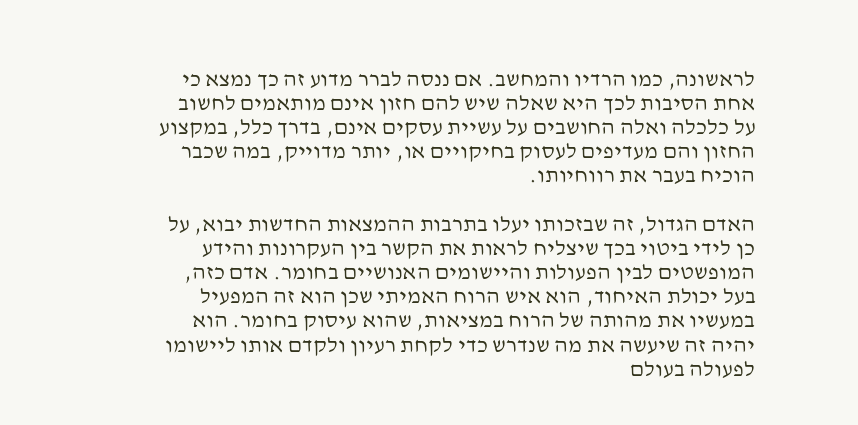לראשונה, כמו הרדיו והמחשב. אם ננסה לברר מדוע זה כך נמצא כי אחת הסיבות לכך היא שאלה שיש להם חזון אינם מותאמים לחשוב על כלכלה ואלה החושבים על עשיית עסקים אינם, בדרך כלל, במקצוע החזון והם מעדיפים לעסוק בחיקויים או, יותר מדוייק, במה שכבר הוכיח בעבר את רווחיותו.

האדם הגדול, זה שבזכותו יעלו בתרבות ההמצאות החדשות יבוא, על כן לידי ביטוי בכך שיצליח לראות את הקשר בין העקרונות והידע המופשטים לבין הפעולות והיישומים האנושיים בחומר. אדם כזה, בעל יכולת האיחוד, הוא איש הרוח האמיתי שכן הוא זה המפעיל במעשיו את מהותה של הרוח במציאות, שהוא עיסוק בחומר. הוא יהיה זה שיעשה את מה שנדרש כדי לקחת רעיון ולקדם אותו ליישומו לפעולה בעולם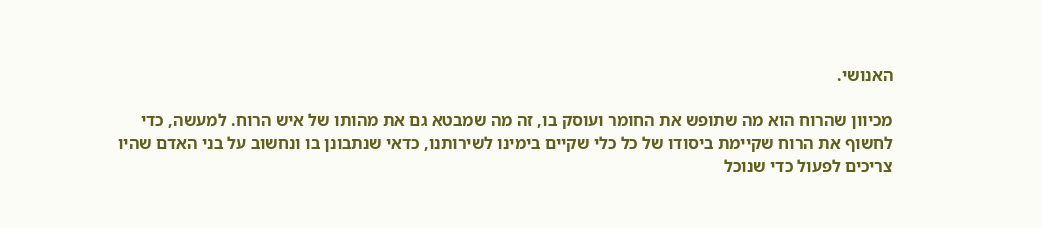האנושי.

מכיוון שהרוח הוא מה שתופש את החומר ועוסק בו, זה מה שמבטא גם את מהותו של איש הרוח. למעשה, כדי לחשוף את הרוח שקיימת ביסודו של כל כלי שקיים בימינו לשירותנו, כדאי שנתבונן בו ונחשוב על בני האדם שהיו צריכים לפעול כדי שנוכל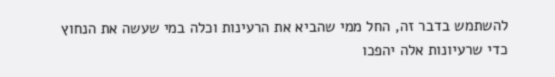להשתמש בדבר זה, החל ממי שהביא את הרעינות וכלה במי שעשה את הנחוץ כדי שרעיונות אלה יהפכו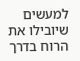למעשים שיובילו את הרוח בדרך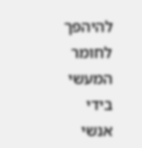להיהפך לחומר המעשי בידי אנשי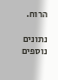הרוח.

נתונים נוספים